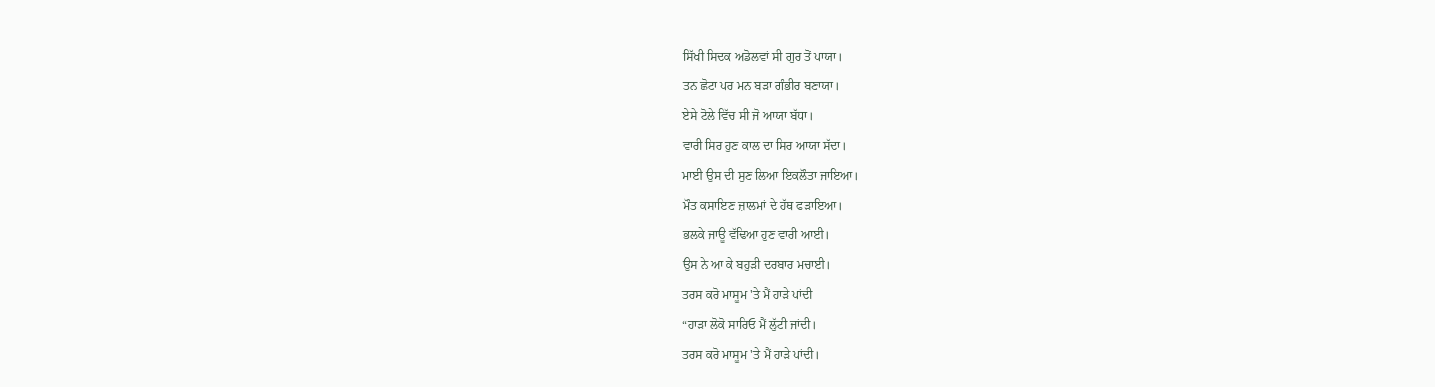ਸਿੱਖੀ ਸਿਦਕ ਅਡੋਲਵਾਂ ਸੀ ਗੁਰ ਤੋਂ ਪਾਯਾ।
ਤਨ ਛੋਟਾ ਪਰ ਮਨ ਬੜਾ ਗੰਭੀਰ ਬਣਾਯਾ।
ਏਸੇ ਟੋਲੇ ਵਿੱਚ ਸੀ ਜੋ ਆਯਾ ਬੱਧਾ।
ਵਾਰੀ ਸਿਰ ਹੁਣ ਕਾਲ ਦਾ ਸਿਰ ਆਯਾ ਸੱਦਾ।
ਮਾਈ ਉਸ ਦੀ ਸੁਣ ਲਿਆ ਇਕਲੌਤਾ ਜਾਇਆ।
ਮੌਤ ਕਸਾਇਣ ਜ਼ਾਲਮਾਂ ਦੇ ਹੱਥ ਫੜਾਇਆ।
ਭਲਕੇ ਜਾਊ ਵੱਢਿਆ ਹੁਣ ਵਾਰੀ ਆਈ।
ਉਸ ਨੇ ਆ ਕੇ ਬਹੁੜੀ ਦਰਬਾਰ ਮਚਾਈ।
ਤਰਸ ਕਰੋ ਮਾਸੂਮ 'ਤੇ ਮੈਂ ਹਾੜੇ ਪਾਂਦੀ
“ਹਾੜਾ ਲੋਕੋ ਸਾਰਿਓ ਮੈਂ ਲੁੱਟੀ ਜਾਂਦੀ।
ਤਰਸ ਕਰੋ ਮਾਸੂਮ 'ਤੇ ਮੈਂ ਹਾੜੇ ਪਾਂਦੀ।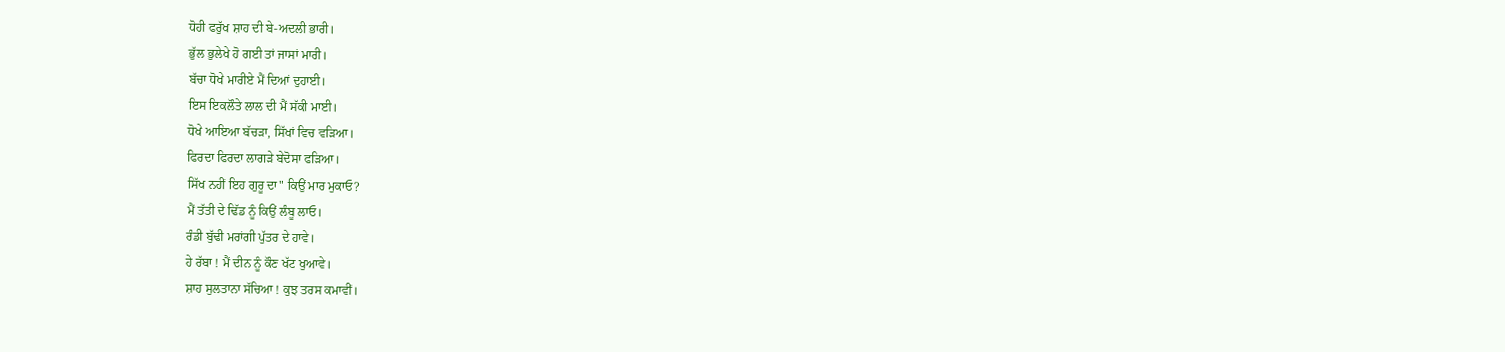ਧੋਹੀ ਫਰੁੱਖ ਸ਼ਾਹ ਦੀ ਬੇ-ਅਦਲੀ ਭਾਰੀ।
ਭੁੱਲ ਭੁਲੇਖੇ ਹੋ ਗਈ ਤਾਂ ਜਾਸਾਂ ਮਾਰੀ।
ਬੱਚਾ ਧੋਖੇ ਮਾਰੀਏ ਮੈਂ ਦਿਆਂ ਦੁਹਾਈ।
ਇਸ ਇਕਲੌਤੇ ਲਾਲ ਦੀ ਮੈਂ ਸੱਕੀ ਮਾਈ।
ਧੋਖੇ ਆਇਆ ਬੱਚੜਾ, ਸਿੱਖਾਂ ਵਿਚ ਵੜਿਆ।
ਫਿਰਦਾ ਫਿਰਦਾ ਲਾਗੜੇ ਬੇਦੋਸਾ ਫੜਿਆ।
ਸਿੱਖ ਨਹੀਂ ਇਹ ਗੁਰੂ ਦਾ" ਕਿਉਂ ਮਾਰ ਮੁਕਾਓ?
ਮੈਂ ਤੱਤੀ ਦੇ ਢਿੱਡ ਨੂੰ ਕਿਉਂ ਲੰਬੂ ਲਾਓ।
ਰੰਡੀ ਬੁੱਢੀ ਮਰਾਂਗੀ ਪੁੱਤਰ ਦੇ ਹਾਵੇ।
ਹੇ ਰੱਬਾ ! ਮੈਂ ਦੀਨ ਨੂੰ ਕੌਣ ਖੱਟ ਖੁਆਵੇ।
ਸ਼ਾਹ ਸੁਲਤਾਨਾ ਸੱਚਿਆ ! ਕੁਝ ਤਰਸ ਕਮਾਵੀਂ।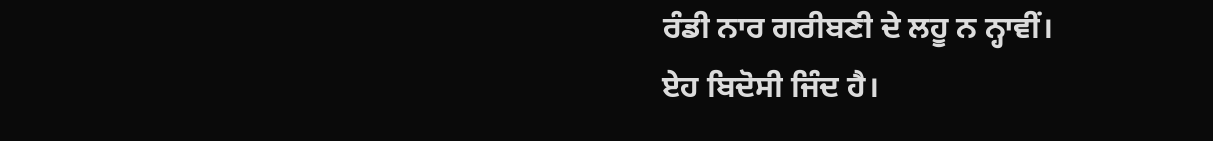ਰੰਡੀ ਨਾਰ ਗਰੀਬਣੀ ਦੇ ਲਹੂ ਨ ਨ੍ਹਾਵੀਂ।
ਏਹ ਬਿਦੋਸੀ ਜਿੰਦ ਹੈ।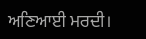ਅਣਿਆਈ ਮਰਦੀ।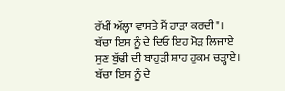ਰੱਖੀਂ ਅੱਲ੍ਹਾ ਵਾਸਤੇ ਮੈਂ ਹਾੜਾ ਕਰਦੀ"।
ਬੱਚਾ ਇਸ ਨੂੰ ਦੇ ਦਿਓ ਇਹ ਮੋੜ ਲਿਜਾਏ
ਸੁਣ ਬੁੱਢੀ ਦੀ ਬਾਹੁੜੀ ਸ਼ਾਹ ਹੁਕਮ ਚੜ੍ਹਾਏ।
ਬੱਚਾ ਇਸ ਨੂੰ ਦੇ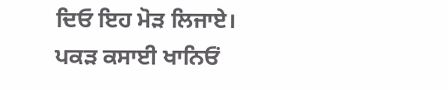ਦਿਓ ਇਹ ਮੋੜ ਲਿਜਾਏ।
ਪਕੜ ਕਸਾਈ ਖਾਨਿਓਂ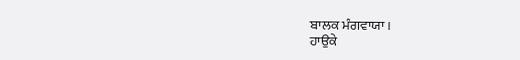ਬਾਲਕ ਮੰਗਵਾਯਾ।
ਹਾਉਕੇ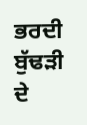ਭਰਦੀ ਬੁੱਢੜੀ ਦੇ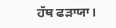ਹੱਥ ਫੜਾਯਾ।